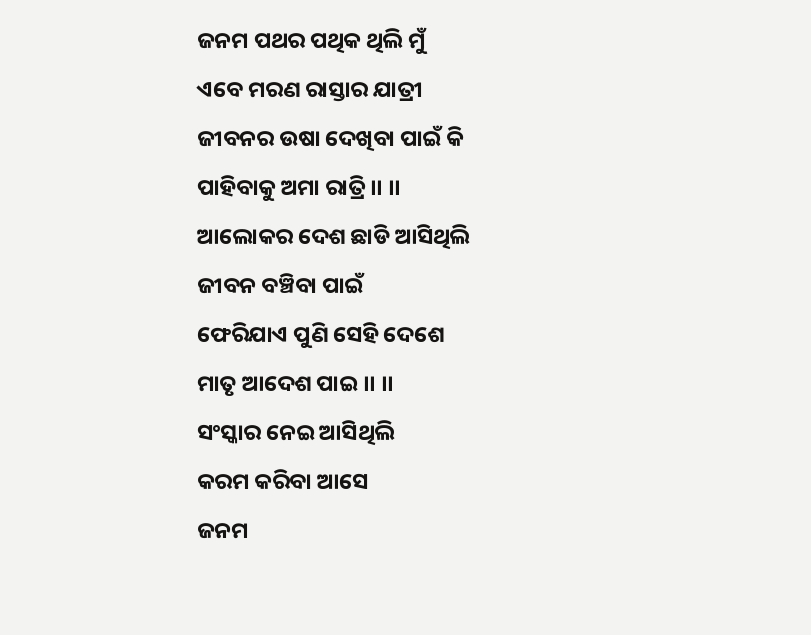ଜନମ ପଥର ପଥିକ ଥିଲି ମୁଁ
ଏବେ ମରଣ ରାସ୍ତାର ଯାତ୍ରୀ
ଜୀବନର ଉଷା ଦେଖିବା ପାଇଁ କି
ପାହିବାକୁ ଅମା ରାତ୍ରି ।। ।।
ଆଲୋକର ଦେଶ ଛାଡି ଆସିଥିଲି
ଜୀବନ ବଞ୍ଚିବା ପାଇଁ
ଫେରିଯାଏ ପୁଣି ସେହି ଦେଶେ
ମାତୃ ଆଦେଶ ପାଇ ।। ।।
ସଂସ୍କାର ନେଇ ଆସିଥିଲି
କରମ କରିବା ଆସେ
ଜନମ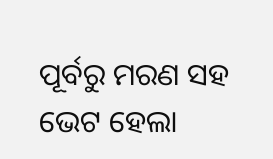ପୂର୍ବରୁ ମରଣ ସହ
ଭେଟ ହେଲା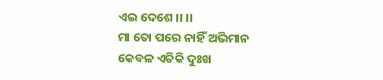ଏଇ ଦେଶେ ।। ।।
ମା ତୋ ପରେ ନାହିଁ ଅଭିମାନ
କେବଳ ଏତିକି ଦୁଃଖ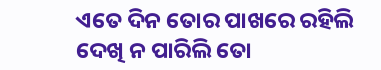ଏତେ ଦିନ ତୋର ପାଖରେ ରହିଲି
ଦେଖି ନ ପାରିଲି ତୋ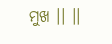ମୁଖ ।। ।।